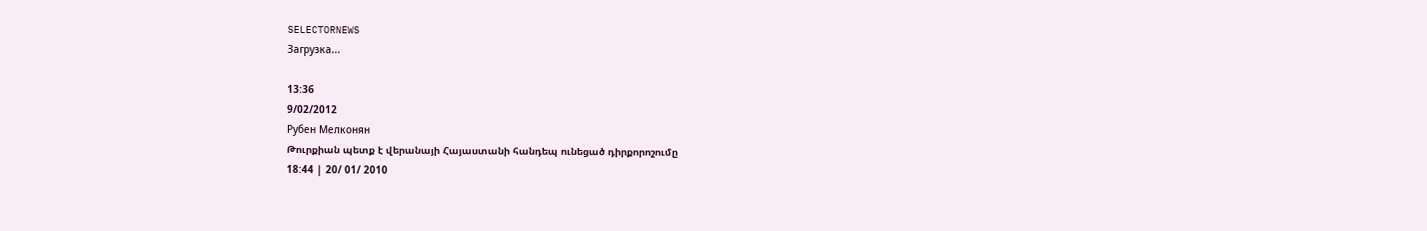SELECTORNEWS
Загрузка...

13:36
9/02/2012
Рубен Мелконян
Թուրքիան պետք է վերանայի Հայաստանի հանդեպ ունեցած դիրքորոշումը
18:44 | 20/ 01/ 2010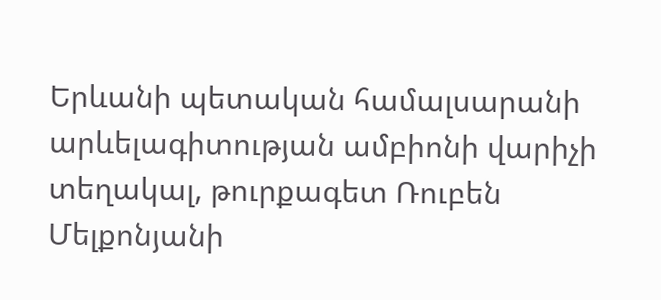Երևանի պետական համալսարանի արևելագիտության ամբիոնի վարիչի տեղակալ, թուրքագետ Ռուբեն Մելքոնյանի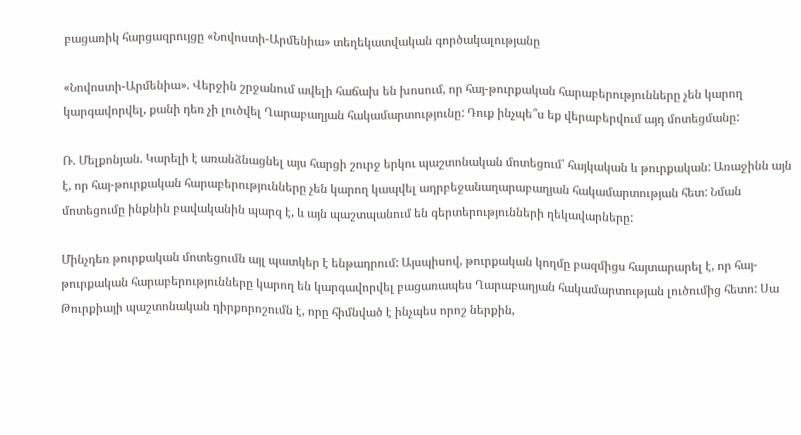բացառիկ հարցազրույցը «Նովոստի-Արմենիա» տեղեկատվական գործակալությանը

«Նովոստի-Արմենիա». Վերջին շրջանում ավելի հաճախ են խոսում, որ հայ-թուրքական հարաբերությունները չեն կարող կարգավորվել, քանի դեռ չի լուծվել Ղարաբաղյան հակամարտությունը: Դուք ինչպե՞ս եք վերաբերվում այդ մոտեցմանը:

Ռ. Մելքոնյան. Կարելի է առանձնացնել այս հարցի շուրջ երկու պաշտոնական մոտեցում՝ հայկական և թուրքական: Առաջինն այն է, որ հայ-թուրքական հարաբերությունները չեն կարող կապվել ադրբեջանաղարաբաղյան հակամարտության հետ: Նման մոտեցումը ինքնին բավականին պարզ է, և այն պաշտպանում են գերտերությունների ղեկավարները:

Մինչդեռ թուրքական մոտեցումն այլ պատկեր է ենթադրում: Այսպիսով, թուրքական կողմը բազմիցս հայտարարել է, որ հայ-թուրքական հարաբերությունները կարող են կարգավորվել բացառապես Ղարաբաղյան հակամարտության լուծումից հետո: Սա Թուրքիայի պաշտոնական դիրքորոշումն է, որը հիմնված է ինչպես որոշ ներքին,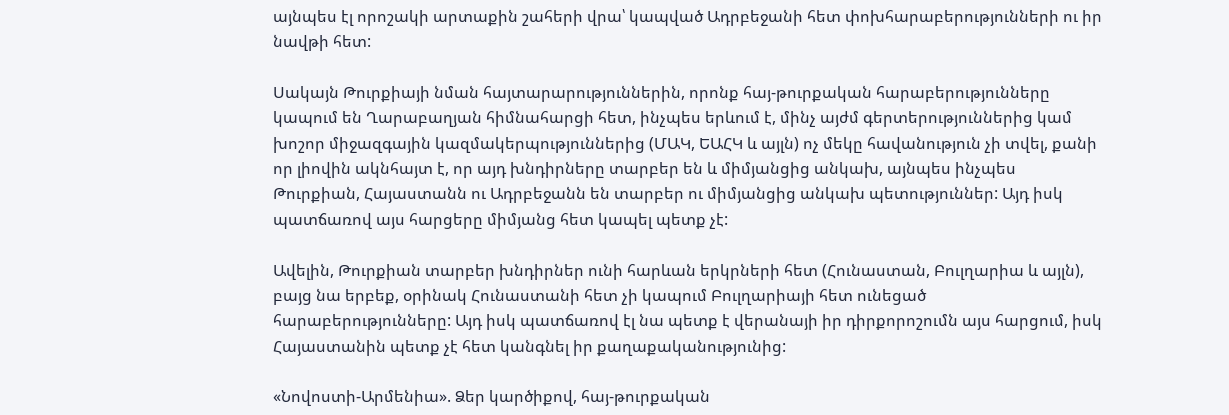այնպես էլ որոշակի արտաքին շահերի վրա՝ կապված Ադրբեջանի հետ փոխհարաբերությունների ու իր նավթի հետ:

Սակայն Թուրքիայի նման հայտարարություններին, որոնք հայ-թուրքական հարաբերությունները կապում են Ղարաբաղյան հիմնահարցի հետ, ինչպես երևում է, մինչ այժմ գերտերություններից կամ խոշոր միջազգային կազմակերպություններից (ՄԱԿ, ԵԱՀԿ և այլն) ոչ մեկը հավանություն չի տվել, քանի որ լիովին ակնհայտ է, որ այդ խնդիրները տարբեր են և միմյանցից անկախ, այնպես ինչպես Թուրքիան, Հայաստանն ու Ադրբեջանն են տարբեր ու միմյանցից անկախ պետություններ: Այդ իսկ պատճառով այս հարցերը միմյանց հետ կապել պետք չէ:

Ավելին, Թուրքիան տարբեր խնդիրներ ունի հարևան երկրների հետ (Հունաստան, Բուլղարիա և այլն), բայց նա երբեք, օրինակ Հունաստանի հետ չի կապում Բուլղարիայի հետ ունեցած հարաբերությունները: Այդ իսկ պատճառով էլ նա պետք է վերանայի իր դիրքորոշումն այս հարցում, իսկ Հայաստանին պետք չէ հետ կանգնել իր քաղաքականությունից:

«Նովոստի-Արմենիա». Ձեր կարծիքով, հայ-թուրքական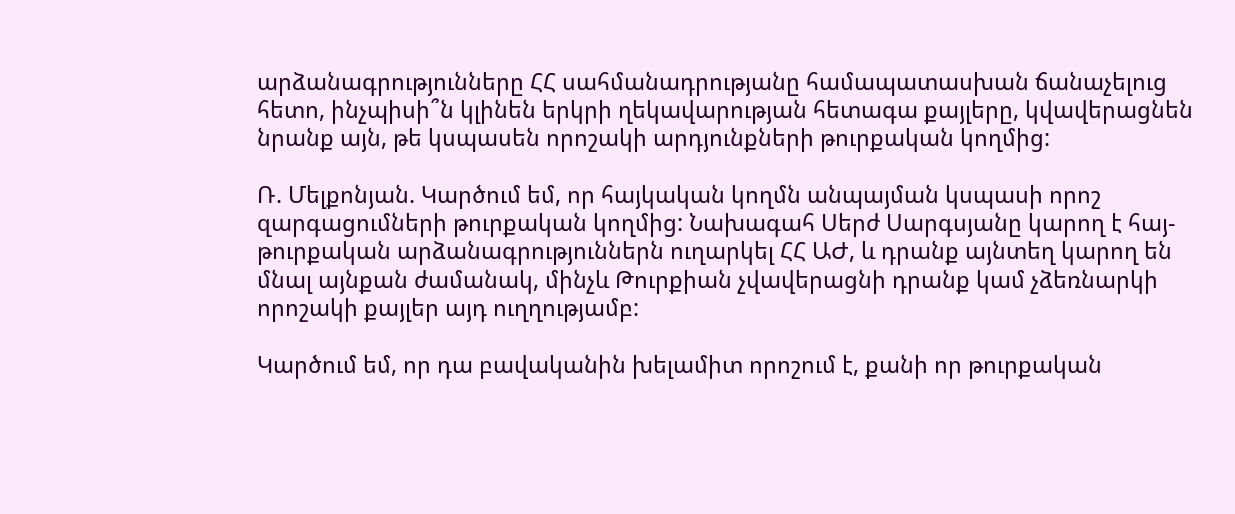արձանագրությունները ՀՀ սահմանադրությանը համապատասխան ճանաչելուց հետո, ինչպիսի՞ն կլինեն երկրի ղեկավարության հետագա քայլերը, կվավերացնեն նրանք այն, թե կսպասեն որոշակի արդյունքների թուրքական կողմից:

Ռ. Մելքոնյան. Կարծում եմ, որ հայկական կողմն անպայման կսպասի որոշ զարգացումների թուրքական կողմից: Նախագահ Սերժ Սարգսյանը կարող է հայ-թուրքական արձանագրություններն ուղարկել ՀՀ ԱԺ, և դրանք այնտեղ կարող են մնալ այնքան ժամանակ, մինչև Թուրքիան չվավերացնի դրանք կամ չձեռնարկի որոշակի քայլեր այդ ուղղությամբ:

Կարծում եմ, որ դա բավականին խելամիտ որոշում է, քանի որ թուրքական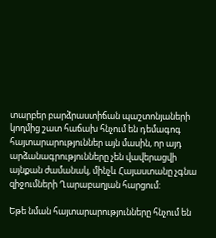տարբեր բարձրաստիճան պաշտոնյաների կողմից շատ հաճախ հնչում են դեմագոգ հայտարարություններ այն մասին, որ այդ արձանագրությունները չեն վավերացվի այնքան ժամանակ, մինչև Հայաստանը չգնա զիջումների Ղարաբաղյան հարցում:

Եթե նման հայտարարությունները հնչում են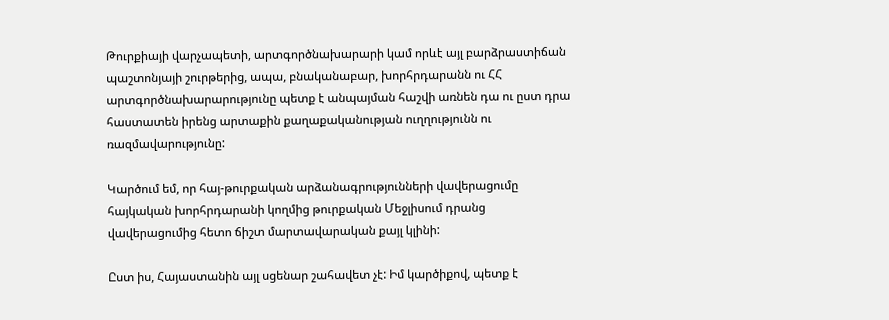Թուրքիայի վարչապետի, արտգործնախարարի կամ որևէ այլ բարձրաստիճան պաշտոնյայի շուրթերից, ապա, բնականաբար, խորհրդարանն ու ՀՀ արտգործնախարարությունը պետք է անպայման հաշվի առնեն դա ու ըստ դրա հաստատեն իրենց արտաքին քաղաքականության ուղղությունն ու ռազմավարությունը:

Կարծում եմ, որ հայ-թուրքական արձանագրությունների վավերացումը հայկական խորհրդարանի կողմից թուրքական Մեջլիսում դրանց վավերացումից հետո ճիշտ մարտավարական քայլ կլինի:

Ըստ իս, Հայաստանին այլ սցենար շահավետ չէ: Իմ կարծիքով, պետք է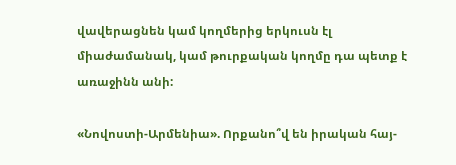վավերացնեն կամ կողմերից երկուսն էլ միաժամանակ, կամ թուրքական կողմը դա պետք է առաջինն անի:

«Նովոստի-Արմենիա». Որքանո՞վ են իրական հայ-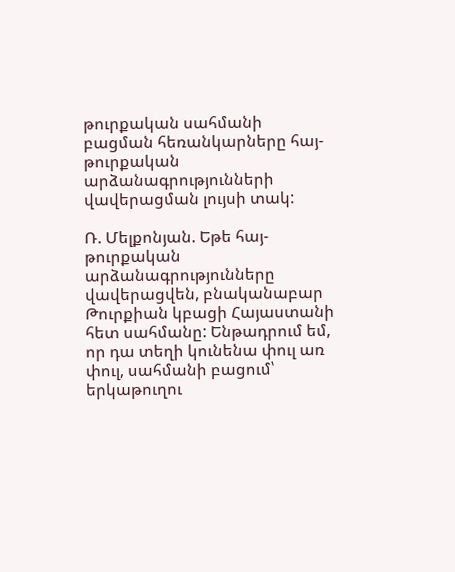թուրքական սահմանի բացման հեռանկարները հայ-թուրքական արձանագրությունների վավերացման լույսի տակ:

Ռ. Մելքոնյան. Եթե հայ-թուրքական արձանագրությունները վավերացվեն, բնականաբար Թուրքիան կբացի Հայաստանի հետ սահմանը: Ենթադրում եմ, որ դա տեղի կունենա փուլ առ փուլ, սահմանի բացում՝ երկաթուղու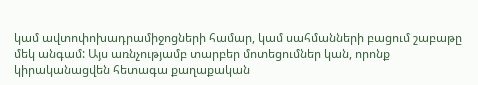կամ ավտոփոխադրամիջոցների համար, կամ սահմանների բացում շաբաթը մեկ անգամ: Այս առնչությամբ տարբեր մոտեցումներ կան, որոնք կիրականացվեն հետագա քաղաքական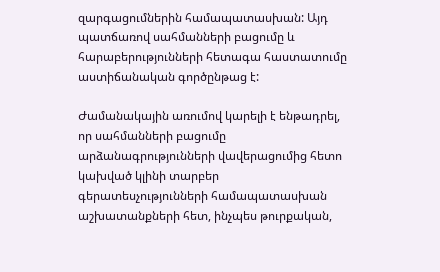զարգացումներին համապատասխան: Այդ պատճառով սահմանների բացումը և հարաբերությունների հետագա հաստատումը աստիճանական գործընթաց է:

Ժամանակային առումով կարելի է ենթադրել, որ սահմանների բացումը արձանագրությունների վավերացումից հետո կախված կլինի տարբեր գերատեսչությունների համապատասխան աշխատանքների հետ, ինչպես թուրքական,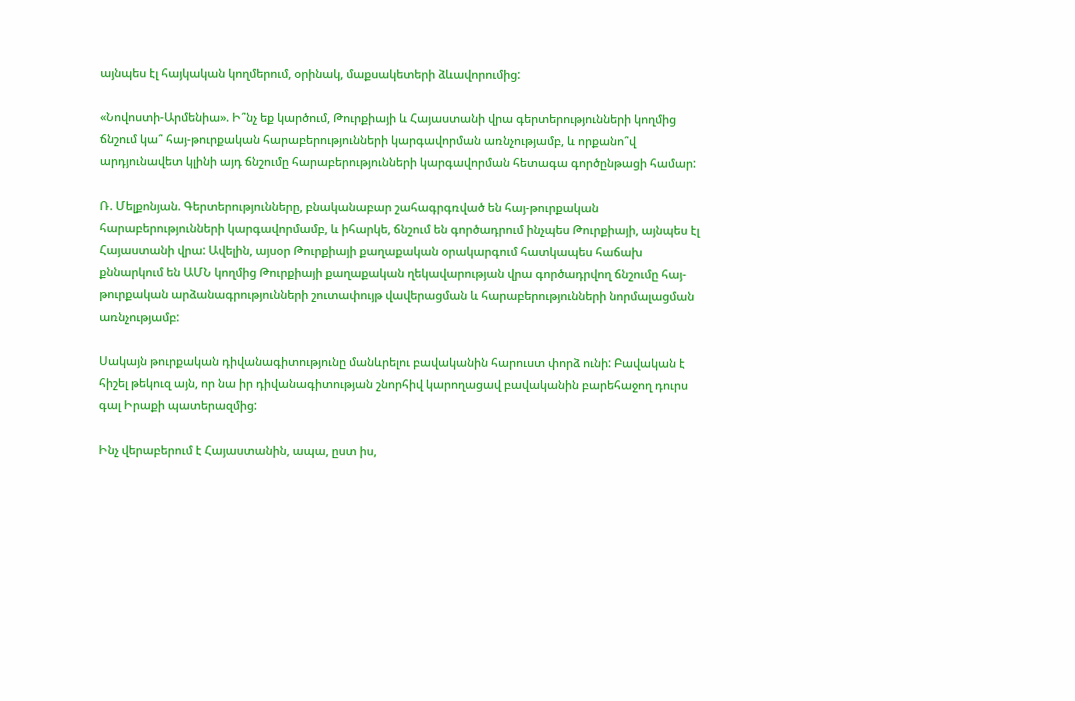այնպես էլ հայկական կողմերում, օրինակ, մաքսակետերի ձևավորումից:

«Նովոստի-Արմենիա». Ի՞նչ եք կարծում, Թուրքիայի և Հայաստանի վրա գերտերությունների կողմից ճնշում կա՞ հայ-թուրքական հարաբերությունների կարգավորման առնչությամբ, և որքանո՞վ արդյունավետ կլինի այդ ճնշումը հարաբերությունների կարգավորման հետագա գործընթացի համար:

Ռ. Մելքոնյան. Գերտերությունները, բնականաբար շահագրգռված են հայ-թուրքական հարաբերությունների կարգավորմամբ, և իհարկե, ճնշում են գործադրում ինչպես Թուրքիայի, այնպես էլ Հայաստանի վրա: Ավելին, այսօր Թուրքիայի քաղաքական օրակարգում հատկապես հաճախ քննարկում են ԱՄՆ կողմից Թուրքիայի քաղաքական ղեկավարության վրա գործադրվող ճնշումը հայ-թուրքական արձանագրությունների շուտափույթ վավերացման և հարաբերությունների նորմալացման առնչությամբ:

Սակայն թուրքական դիվանագիտությունը մանևրելու բավականին հարուստ փորձ ունի: Բավական է հիշել թեկուզ այն, որ նա իր դիվանագիտության շնորհիվ կարողացավ բավականին բարեհաջող դուրս գալ Իրաքի պատերազմից:

Ինչ վերաբերում է Հայաստանին, ապա, ըստ իս,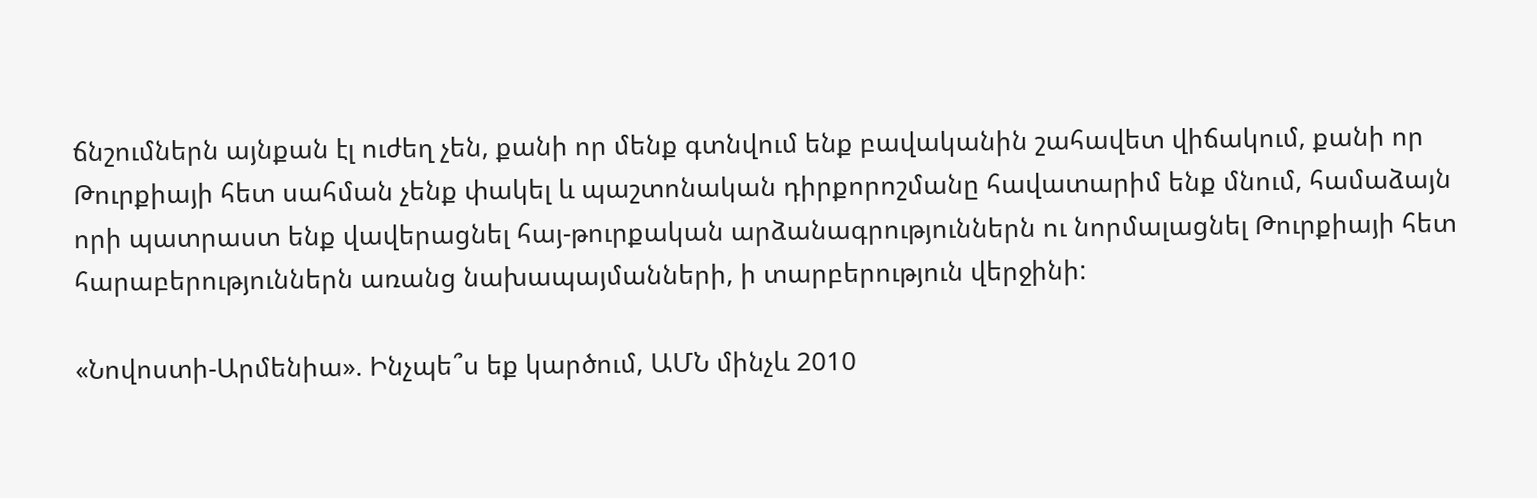ճնշումներն այնքան էլ ուժեղ չեն, քանի որ մենք գտնվում ենք բավականին շահավետ վիճակում, քանի որ Թուրքիայի հետ սահման չենք փակել և պաշտոնական դիրքորոշմանը հավատարիմ ենք մնում, համաձայն որի պատրաստ ենք վավերացնել հայ-թուրքական արձանագրություններն ու նորմալացնել Թուրքիայի հետ հարաբերություններն առանց նախապայմանների, ի տարբերություն վերջինի:

«Նովոստի-Արմենիա». Ինչպե՞ս եք կարծում, ԱՄՆ մինչև 2010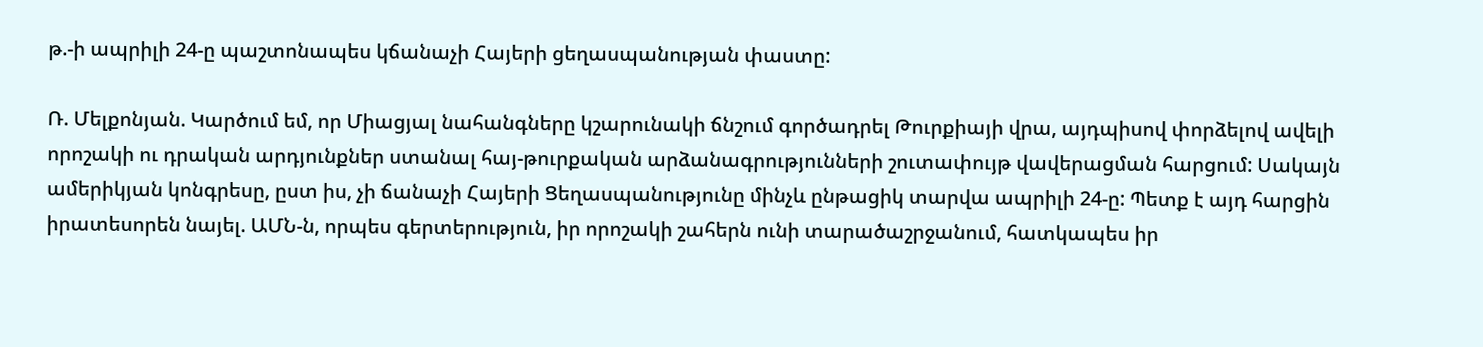թ.-ի ապրիլի 24-ը պաշտոնապես կճանաչի Հայերի ցեղասպանության փաստը:

Ռ. Մելքոնյան. Կարծում եմ, որ Միացյալ նահանգները կշարունակի ճնշում գործադրել Թուրքիայի վրա, այդպիսով փորձելով ավելի որոշակի ու դրական արդյունքներ ստանալ հայ-թուրքական արձանագրությունների շուտափույթ վավերացման հարցում: Սակայն ամերիկյան կոնգրեսը, ըստ իս, չի ճանաչի Հայերի Ցեղասպանությունը մինչև ընթացիկ տարվա ապրիլի 24-ը: Պետք է այդ հարցին իրատեսորեն նայել. ԱՄՆ-ն, որպես գերտերություն, իր որոշակի շահերն ունի տարածաշրջանում, հատկապես իր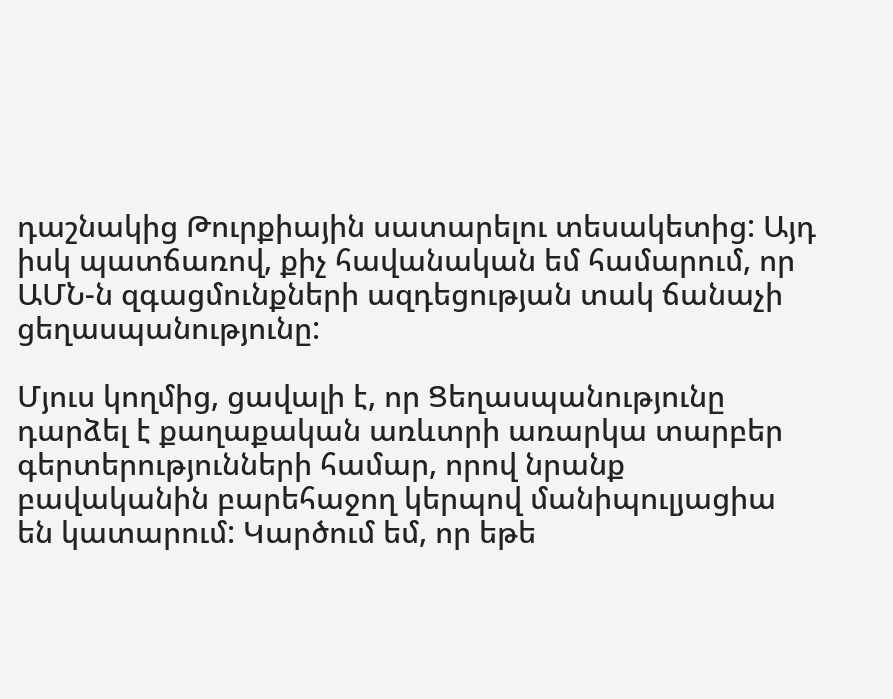դաշնակից Թուրքիային սատարելու տեսակետից: Այդ իսկ պատճառով, քիչ հավանական եմ համարում, որ ԱՄՆ-ն զգացմունքների ազդեցության տակ ճանաչի ցեղասպանությունը:

Մյուս կողմից, ցավալի է, որ Ցեղասպանությունը դարձել է քաղաքական առևտրի առարկա տարբեր գերտերությունների համար, որով նրանք բավականին բարեհաջող կերպով մանիպուլյացիա են կատարում: Կարծում եմ, որ եթե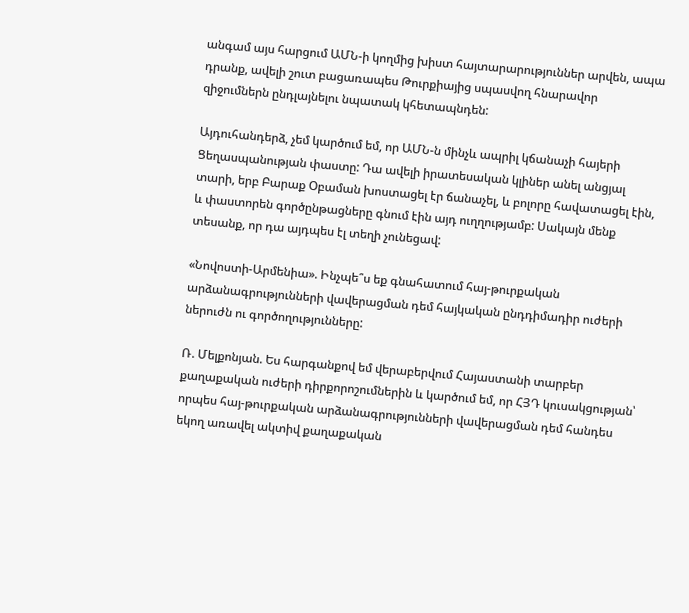անգամ այս հարցում ԱՄՆ-ի կողմից խիստ հայտարարություններ արվեն, ապա դրանք, ավելի շուտ բացառապես Թուրքիայից սպասվող հնարավոր զիջումներն ընդլայնելու նպատակ կհետապնդեն:

Այդուհանդերձ, չեմ կարծում եմ, որ ԱՄՆ-ն մինչև ապրիլ կճանաչի հայերի Ցեղասպանության փաստը: Դա ավելի իրատեսական կլիներ անել անցյալ տարի, երբ Բարաք Օբաման խոստացել էր ճանաչել, և բոլորը հավատացել էին, և փաստորեն գործընթացները գնում էին այդ ուղղությամբ: Սակայն մենք տեսանք, որ դա այդպես էլ տեղի չունեցավ:

«Նովոստի-Արմենիա». Ինչպե՞ս եք գնահատում հայ-թուրքական արձանագրությունների վավերացման դեմ հայկական ընդդիմադիր ուժերի ներուժն ու գործողությունները:

Ռ. Մելքոնյան. Ես հարգանքով եմ վերաբերվում Հայաստանի տարբեր քաղաքական ուժերի դիրքորոշումներին և կարծում եմ, որ ՀՅԴ կուսակցության՝ որպես հայ-թուրքական արձանագրությունների վավերացման դեմ հանդես եկող առավել ակտիվ քաղաքական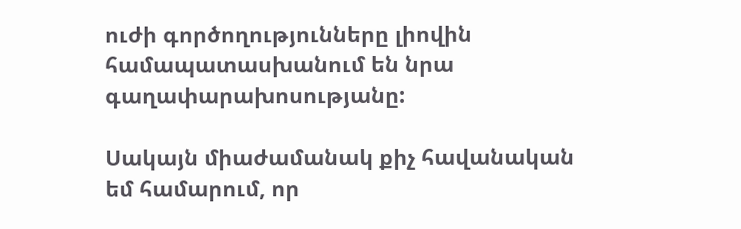ուժի գործողությունները լիովին համապատասխանում են նրա գաղափարախոսությանը:

Սակայն միաժամանակ քիչ հավանական եմ համարում, որ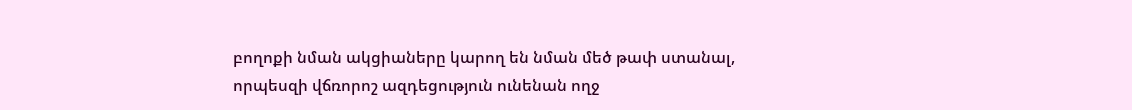բողոքի նման ակցիաները կարող են նման մեծ թափ ստանալ, որպեսզի վճռորոշ ազդեցություն ունենան ողջ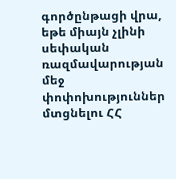գործընթացի վրա, եթե միայն չլինի սեփական ռազմավարության մեջ փոփոխություններ մտցնելու ՀՀ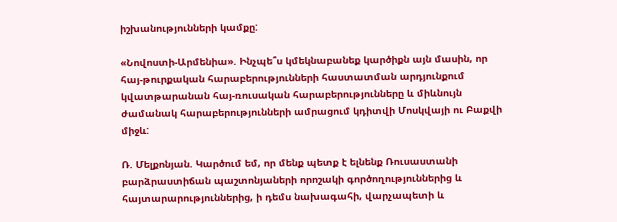իշխանությունների կամքը:

«Նովոստի-Արմենիա». Ինչպե՞ս կմեկնաբանեք կարծիքն այն մասին, որ հայ-թուրքական հարաբերությունների հաստատման արդյունքում կվատթարանան հայ-ռուսական հարաբերությունները և միևնույն ժամանակ հարաբերությունների ամրացում կդիտվի Մոսկվայի ու Բաքվի միջև:

Ռ. Մելքոնյան. Կարծում եմ, որ մենք պետք է ելնենք Ռուսաստանի բարձրաստիճան պաշտոնյաների որոշակի գործողություններից և հայտարարություններից, ի դեմս նախագահի, վարչապետի և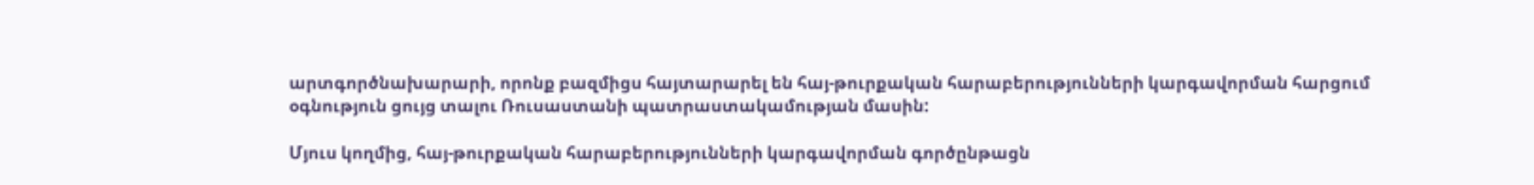արտգործնախարարի, որոնք բազմիցս հայտարարել են հայ-թուրքական հարաբերությունների կարգավորման հարցում օգնություն ցույց տալու Ռուսաստանի պատրաստակամության մասին:

Մյուս կողմից, հայ-թուրքական հարաբերությունների կարգավորման գործընթացն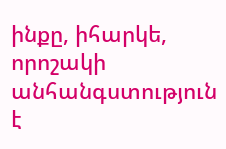ինքը, իհարկե, որոշակի անհանգստություն է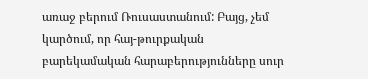առաջ բերում Ռուսաստանում: Բայց, չեմ կարծում, որ հայ-թուրքական բարեկամական հարաբերությունները սուր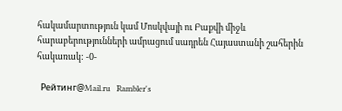հակամարտություն կամ Մոսկվայի ու Բաքվի միջև հարաբերությունների ամրացում սադրեն Հայաստանի շահերին հակառակ: -0-

  Рейтинг@Mail.ru   Rambler's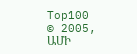Top100       © 2005, ԱՄԻ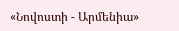«Նովոստի - Արմենիա»